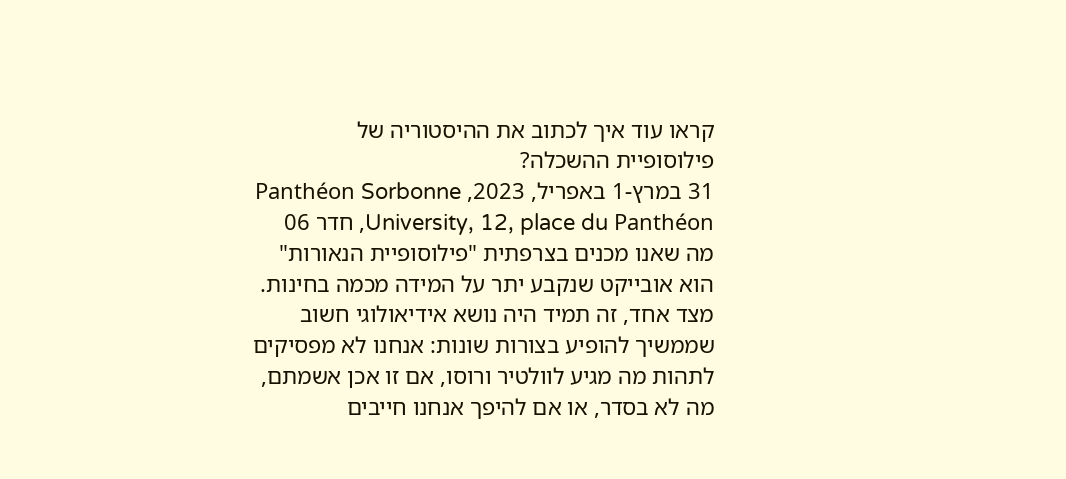קראו עוד איך לכתוב את ההיסטוריה של פילוסופיית ההשכלה?
31 במרץ-1 באפריל, 2023, Panthéon Sorbonne University, 12, place du Panthéon, חדר 06 מה שאנו מכנים בצרפתית "פילוסופיית הנאורות" הוא אובייקט שנקבע יתר על המידה מכמה בחינות. מצד אחד, זה תמיד היה נושא אידיאולוגי חשוב שממשיך להופיע בצורות שונות: אנחנו לא מפסיקים לתהות מה מגיע לוולטיר ורוסו, אם זו אכן אשמתם, מה לא בסדר, או אם להיפך אנחנו חייבים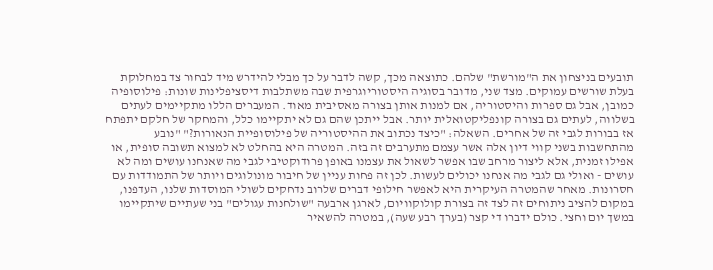תובעים בניצחון את ה"מורשת" שלהם. כתוצאה מכך, קשה לדבר על כך מבלי להידרש מיד לבחור צד במחלוקת בעלת שורשים עמוקים. מצד שני, מדובר בסוגיה היסטוריוגרפית שבה משתלבות דיסציפלינות שונות: פילוסופיה כמובן, אבל גם ספרות והיסטוריה, אם למנות אותן בצורה מאסיבית מאוד. המעברים הללו מתקיימים לעתים בשלווה, לעתים גם בצורה קונפליקטואלית יותר. אבל ייתכן שהם גם לא יתקיימו כלל, והמחקר של חלקם יתפתח אז בבורות לגבי זה של אחרים. השאלה: "כיצד נכתוב את ההיסטוריה של פילוסופיית הנאורות?" "נובע מהתחשבות בשני קווי דיון אלה אשר עצמם מתערבים זה בזה. המטרה היא בהחלט לא למצוא תשובה סופית, או אפילו זמנית, אלא ליצור מרחב שבו אפשר לשאול את עצמנו באופן פרודוקטיבי לגבי מה שאנחנו עושים ומה לא עושים - ואולי גם לגבי מה אנחנו יכולים לעשות. לכן זה פחות עניין של חיבור מונולוגים ויותר של התמודדות עם חסרונות. מאחר שהמטרה העיקרית היא לאפשר חילופי דברים שלרוב נדחקים לשולי המוסדות שלנו, העדפנו, במקום להציב ניתוחים זה לצד זה בצורת קולוקוויום, לארגן ארבעה "שולחנות עגולים" בני שעתיים שיתקיימו במשך יום וחצי. כולם ידברו די קצר (בערך רבע שעה), במטרה להשאיר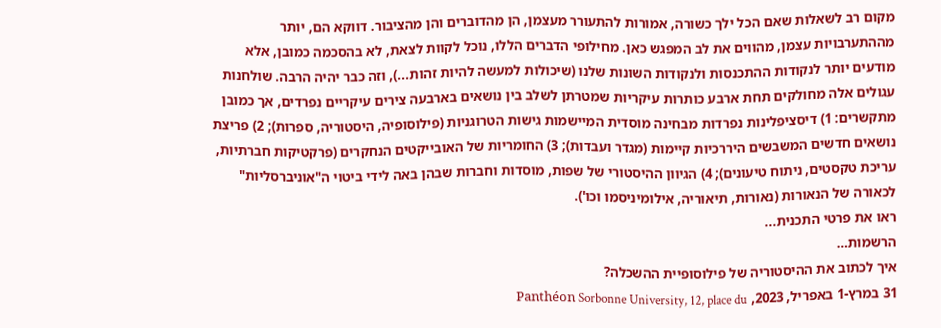מקום רב לשאלות שאם הכל ילך כשורה, אמורות להתעורר מעצמן, הן מהדוברים והן מהציבור. דווקא הם, יותר מההתערבויות עצמן, מהווים את לב המפגש כאן. מחילופי הדברים הללו, נוכל לקוות לצאת, לא בהסכמה כמובן, אלא מודעים יותר לנקודות ההתכנסות ולנקודות השונות שלנו (שיכולות למעשה להיות זהות...), וזה כבר יהיה הרבה. שולחנות עגולים אלה מחולקים תחת ארבע כותרות עיקריות שמטרתן לשלב בין נושאים בארבעה צירים עיקריים נפרדים, אך כמובן מתקשרים: 1) דיסציפלינות נפרדות מבחינה מוסדית המיישמות גישות הטרוגניות (פילוסופיה, היסטוריה, ספרות); 2) פריצת נושאים חדשים המשבשים היררכיות קיימות (מגדר ועבדות); 3) החומריות של האובייקטים הנחקרים (פרקטיקות חברתיות, עריכת טקסטים, ניתוח טיעונים); 4) הגיוון ההיסטורי של שפות, מוסדות וחברות שבהן באה לידי ביטוי ה"אוניברסליות" לכאורה של הנאורות (נאורות, תיאוריה, אילומיניסמו וכו').
ראו את פרטי התכנית...
הרשמות…
איך לכתוב את ההיסטוריה של פילוסופיית ההשכלה?
31 במרץ-1 באפריל, 2023, Panthéon Sorbonne University, 12, place du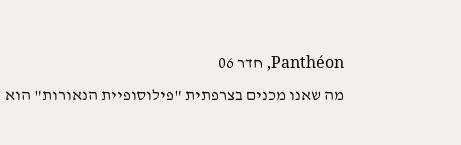Panthéon, חדר 06
מה שאנו מכנים בצרפתית "פילוסופיית הנאורות" הוא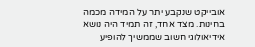אובייקט שנקבע יתר על המידה מכמה בחינות. מצד אחד, זה תמיד היה נושא אידיאולוגי חשוב שממשיך להופיע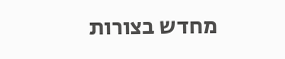מחדש בצורות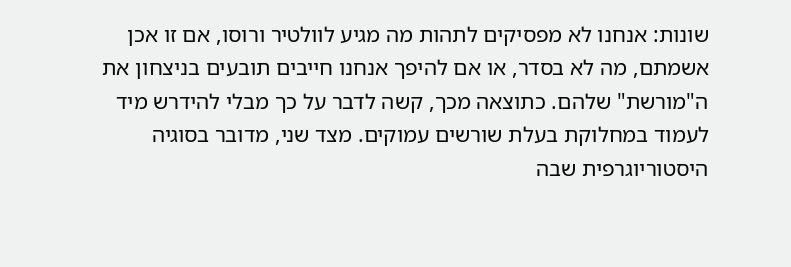שונות: אנחנו לא מפסיקים לתהות מה מגיע לוולטיר ורוסו, אם זו אכן אשמתם, מה לא בסדר, או אם להיפך אנחנו חייבים תובעים בניצחון את ה"מורשת" שלהם. כתוצאה מכך, קשה לדבר על כך מבלי להידרש מיד לעמוד במחלוקת בעלת שורשים עמוקים. מצד שני, מדובר בסוגיה היסטוריוגרפית שבה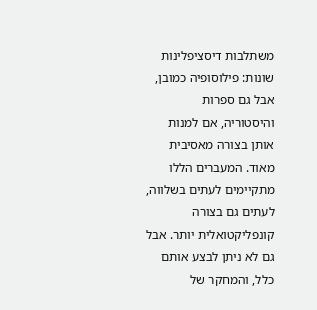משתלבות דיסציפלינות שונות: פילוסופיה כמובן, אבל גם ספרות והיסטוריה, אם למנות אותן בצורה מאסיבית מאוד. המעברים הללו מתקיימים לעתים בשלווה, לעתים גם בצורה קונפליקטואלית יותר. אבל גם לא ניתן לבצע אותם כלל, והמחקר של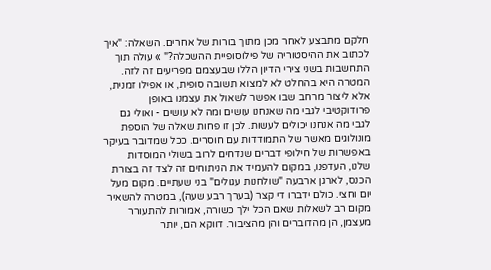חלקם מתבצע לאחר מכן מתוך בורות של אחרים. השאלה: "איך לכתוב את ההיסטוריה של פילוסופיית ההשכלה?" » עולה תוך התחשבות בשני צירי הדיון הללו שבעצמם מפריעים זה לזה. המטרה היא בהחלט לא למצוא תשובה סופית, או אפילו זמנית, אלא ליצור מרחב שבו אפשר לשאול את עצמנו באופן פרודוקטיבי לגבי מה שאנחנו עושים ומה לא עושים - ואולי גם לגבי מה אנחנו יכולים לעשות. לכן זו פחות שאלה של הוספת מונולוגים מאשר של התמודדות עם חוסרים. ככל שמדובר בעיקר באפשרות של חילופי דברים שנדחים לרוב בשולי המוסדות שלנו, העדפנו, במקום להעמיד את הניתוחים זה לצד זה בצורת הכנס, לארגן ארבעה "שולחנות עגולים" בני שעתיים. מקום מעל יום וחצי. כולם ידברו די קצר (בערך רבע שעה), במטרה להשאיר מקום רב לשאלות שאם הכל ילך כשורה, אמורות להתעורר מעצמן, הן מהדוברים והן מהציבור. דווקא הם, יותר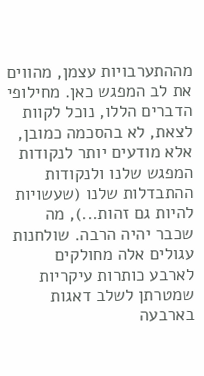מההתערבויות עצמן, מהווים את לב המפגש כאן. מחילופי הדברים הללו, נוכל לקוות לצאת, לא בהסכמה כמובן, אלא מודעים יותר לנקודות המפגש שלנו ולנקודות ההתבדלות שלנו (שעשויות להיות גם זהות...), מה שכבר יהיה הרבה. שולחנות עגולים אלה מחולקים לארבע כותרות עיקריות שמטרתן לשלב דאגות בארבעה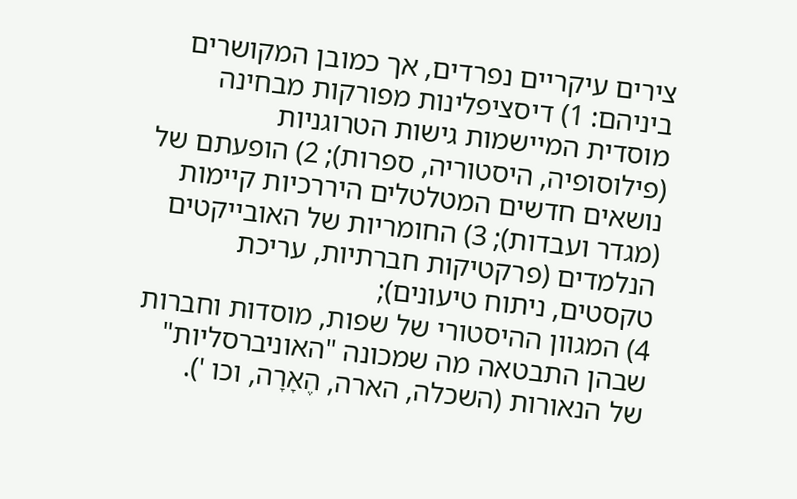צירים עיקריים נפרדים, אך כמובן המקושרים ביניהם: 1) דיסציפלינות מפורקות מבחינה מוסדית המיישמות גישות הטרוגניות (פילוסופיה, היסטוריה, ספרות); 2) הופעתם של נושאים חדשים המטלטלים היררכיות קיימות (מגדר ועבדות); 3) החומריות של האובייקטים הנלמדים (פרקטיקות חברתיות, עריכת טקסטים, ניתוח טיעונים);
4) המגוון ההיסטורי של שפות, מוסדות וחברות שבהן התבטאה מה שמכונה "האוניברסליות" של הנאורות (השכלה, הארה, הֶאָרָה, וכו ').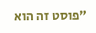"פוסט זה הוא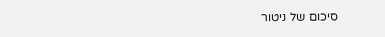סיכום של ניטור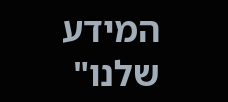המידע שלנו"